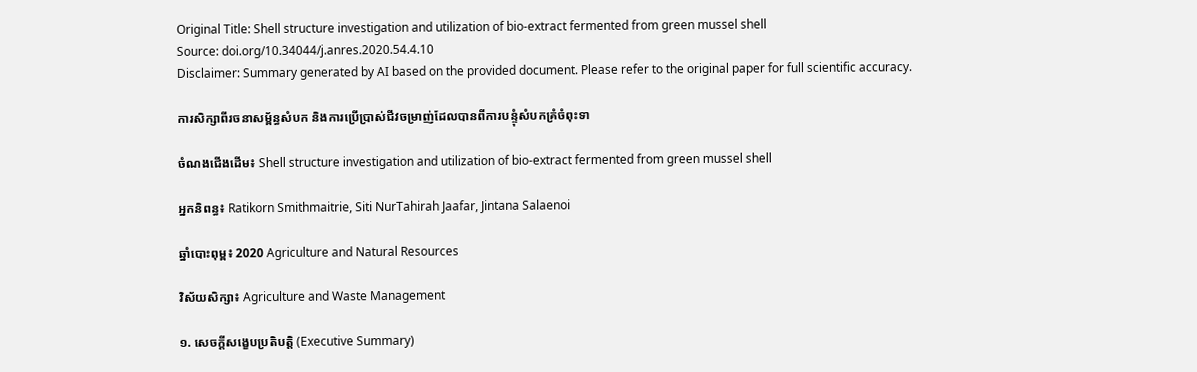Original Title: Shell structure investigation and utilization of bio-extract fermented from green mussel shell
Source: doi.org/10.34044/j.anres.2020.54.4.10
Disclaimer: Summary generated by AI based on the provided document. Please refer to the original paper for full scientific accuracy.

ការសិក្សាពីរចនាសម្ព័ន្ធសំបក និងការប្រើប្រាស់ជីវចម្រាញ់ដែលបានពីការបន្ទុំសំបកគ្រំចំពុះទា

ចំណងជើងដើម៖ Shell structure investigation and utilization of bio-extract fermented from green mussel shell

អ្នកនិពន្ធ៖ Ratikorn Smithmaitrie, Siti NurTahirah Jaafar, Jintana Salaenoi

ឆ្នាំបោះពុម្ព៖ 2020 Agriculture and Natural Resources

វិស័យសិក្សា៖ Agriculture and Waste Management

១. សេចក្តីសង្ខេបប្រតិបត្តិ (Executive Summary)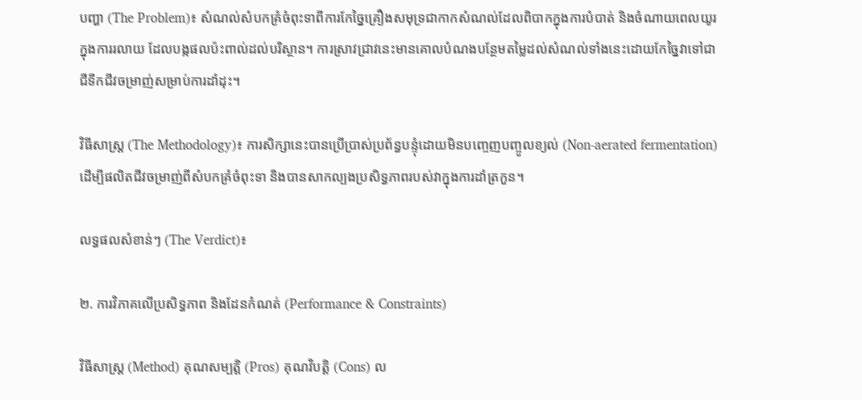បញ្ហា (The Problem)៖ សំណល់សំបកគ្រំចំពុះទាពីការកែច្នៃគ្រឿងសមុទ្រជាកាកសំណល់ដែលពិបាកក្នុងការបំបាត់ និងចំណាយពេលយូរក្នុងការរលាយ ដែលបង្កផលប៉ះពាល់ដល់បរិស្ថាន។ ការស្រាវជ្រាវនេះមានគោលបំណងបន្ថែមតម្លៃដល់សំណល់ទាំងនេះដោយកែច្នៃវាទៅជាជីទឹកជីវចម្រាញ់សម្រាប់ការដាំដុះ។

វិធីសាស្ត្រ (The Methodology)៖ ការសិក្សានេះបានប្រើប្រាស់ប្រព័ន្ធបន្ទុំដោយមិនបញ្ចេញបញ្ចូលខ្យល់ (Non-aerated fermentation) ដើម្បីផលិតជីវចម្រាញ់ពីសំបកគ្រំចំពុះទា និងបានសាកល្បងប្រសិទ្ធភាពរបស់វាក្នុងការដាំត្រកួន។

លទ្ធផលសំខាន់ៗ (The Verdict)៖

២. ការវិភាគលើប្រសិទ្ធភាព និងដែនកំណត់ (Performance & Constraints)

វិធីសាស្ត្រ (Method) គុណសម្បត្តិ (Pros) គុណវិបត្តិ (Cons) ល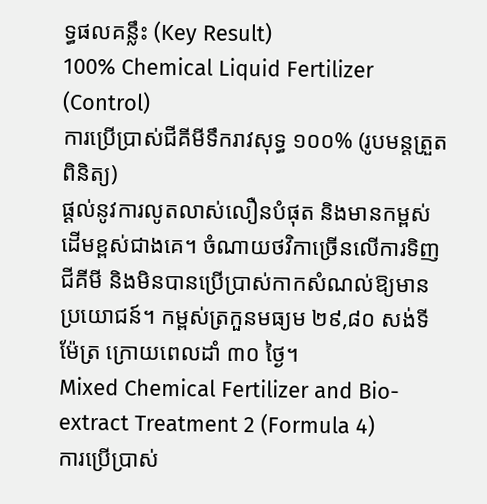ទ្ធផលគន្លឹះ (Key Result)
100% Chemical Liquid Fertilizer (Control)
ការប្រើប្រាស់ជីគីមីទឹករាវសុទ្ធ ១០០% (រូបមន្តត្រួតពិនិត្យ)
ផ្តល់នូវការលូតលាស់លឿនបំផុត និងមានកម្ពស់ដើមខ្ពស់ជាងគេ។ ចំណាយថវិកាច្រើនលើការទិញជីគីមី និងមិនបានប្រើប្រាស់កាកសំណល់ឱ្យមានប្រយោជន៍។ កម្ពស់ត្រកួនមធ្យម ២៩,៨០ សង់ទីម៉ែត្រ ក្រោយពេលដាំ ៣០ ថ្ងៃ។
Mixed Chemical Fertilizer and Bio-extract Treatment 2 (Formula 4)
ការប្រើប្រាស់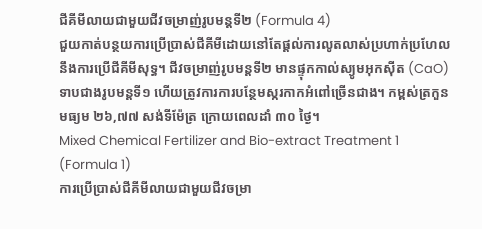ជីគីមីលាយជាមួយជីវចម្រាញ់រូបមន្តទី២ (Formula 4)
ជួយកាត់បន្ថយការប្រើប្រាស់ជីគីមីដោយនៅតែផ្តល់ការលូតលាស់ប្រហាក់ប្រហែលនឹងការប្រើជីគីមីសុទ្ធ។ ជីវចម្រាញ់រូបមន្តទី២ មានផ្ទុកកាល់ស្យូមអុកស៊ីត (CaO) ទាបជាងរូបមន្តទី១ ហើយត្រូវការការបន្ថែមស្ករកាកអំពៅច្រើនជាង។ កម្ពស់ត្រកួនមធ្យម ២៦,៧៧ សង់ទីម៉ែត្រ ក្រោយពេលដាំ ៣០ ថ្ងៃ។
Mixed Chemical Fertilizer and Bio-extract Treatment 1 (Formula 1)
ការប្រើប្រាស់ជីគីមីលាយជាមួយជីវចម្រា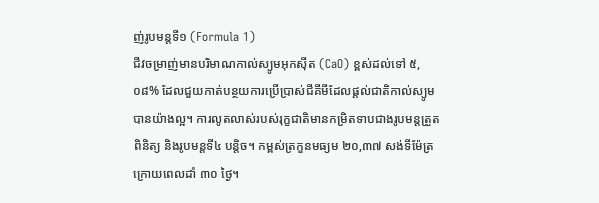ញ់រូបមន្តទី១ (Formula 1)
ជីវចម្រាញ់មានបរិមាណកាល់ស្យូមអុកស៊ីត (CaO) ខ្ពស់ដល់ទៅ ៥,០៨% ដែលជួយកាត់បន្ថយការប្រើប្រាស់ជីគីមីដែលផ្តល់ជាតិកាល់ស្យូមបានយ៉ាងល្អ។ ការលូតលាស់របស់រុក្ខជាតិមានកម្រិតទាបជាងរូបមន្តត្រួតពិនិត្យ និងរូបមន្តទី៤ បន្តិច។ កម្ពស់ត្រកួនមធ្យម ២០,៣៧ សង់ទីម៉ែត្រ ក្រោយពេលដាំ ៣០ ថ្ងៃ។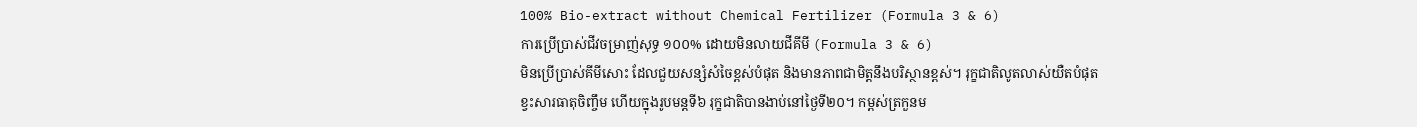100% Bio-extract without Chemical Fertilizer (Formula 3 & 6)
ការប្រើប្រាស់ជីវចម្រាញ់សុទ្ធ ១០០% ដោយមិនលាយជីគីមី (Formula 3 & 6)
មិនប្រើប្រាស់គីមីសោះ ដែលជួយសន្សំសំចៃខ្ពស់បំផុត និងមានភាពជាមិត្តនឹងបរិស្ថានខ្ពស់។ រុក្ខជាតិលូតលាស់យឺតបំផុត ខ្វះសារធាតុចិញ្ចឹម ហើយក្នុងរូបមន្តទី៦ រុក្ខជាតិបានងាប់នៅថ្ងៃទី២០។ កម្ពស់ត្រកួនម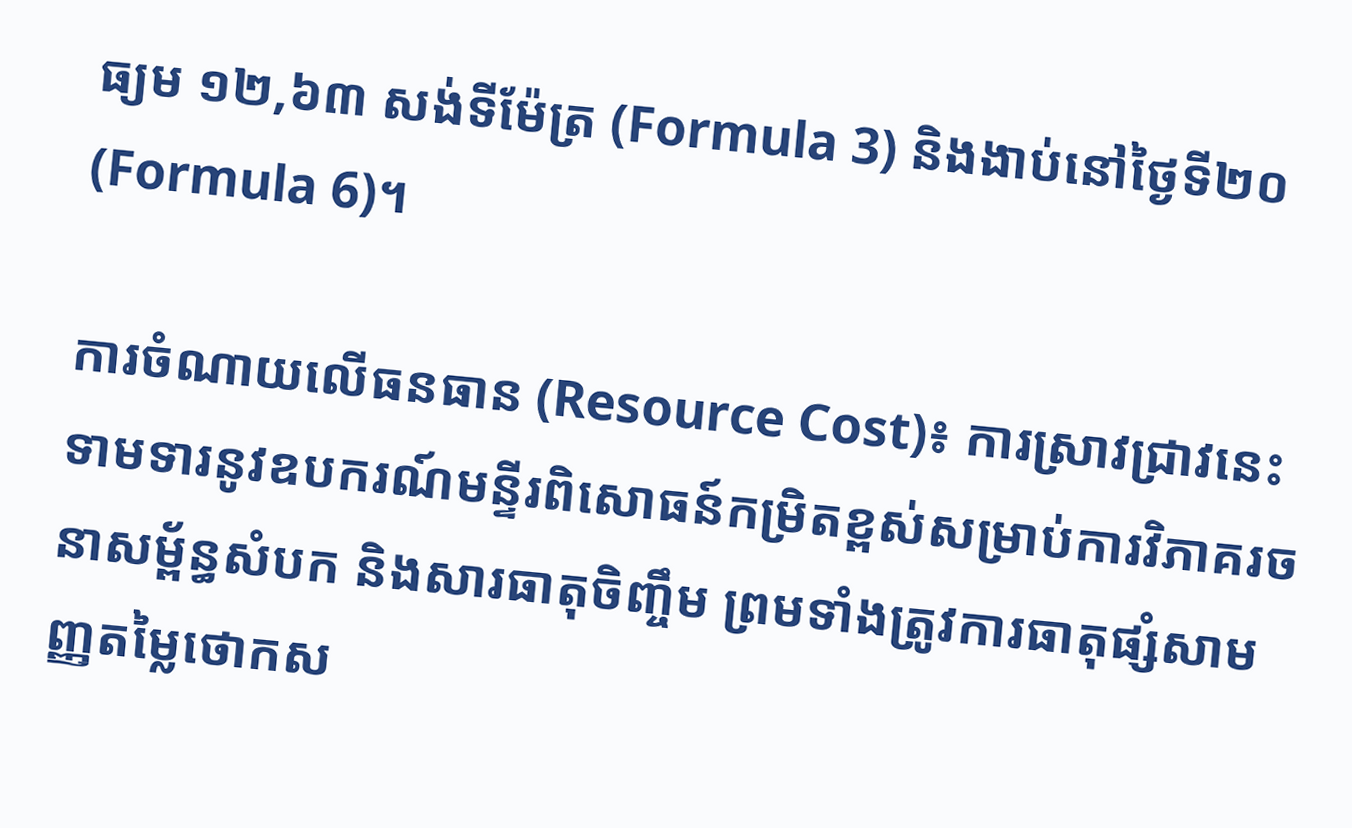ធ្យម ១២,៦៣ សង់ទីម៉ែត្រ (Formula 3) និងងាប់នៅថ្ងៃទី២០ (Formula 6)។

ការចំណាយលើធនធាន (Resource Cost)៖ ការស្រាវជ្រាវនេះទាមទារនូវឧបករណ៍មន្ទីរពិសោធន៍កម្រិតខ្ពស់សម្រាប់ការវិភាគរចនាសម្ព័ន្ធសំបក និងសារធាតុចិញ្ចឹម ព្រមទាំងត្រូវការធាតុផ្សំសាមញ្ញតម្លៃថោកស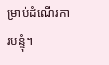ម្រាប់ដំណើរការបន្ទុំ។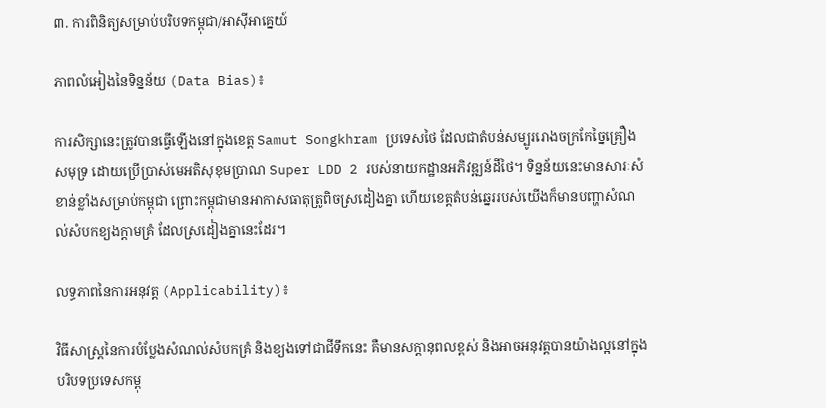៣. ការពិនិត្យសម្រាប់បរិបទកម្ពុជា/អាស៊ីអាគ្នេយ៍

ភាពលំអៀងនៃទិន្នន័យ (Data Bias)៖

ការសិក្សានេះត្រូវបានធ្វើឡើងនៅក្នុងខេត្ត Samut Songkhram ប្រទេសថៃ ដែលជាតំបន់សម្បូររោងចក្រកែច្នៃគ្រឿងសមុទ្រ ដោយប្រើប្រាស់មេអតិសុខុមប្រាណ Super LDD 2 របស់នាយកដ្ឋានអភិវឌ្ឍន៍ដីថៃ។ ទិន្នន័យនេះមានសារៈសំខាន់ខ្លាំងសម្រាប់កម្ពុជា ព្រោះកម្ពុជាមានអាកាសធាតុត្រូពិចស្រដៀងគ្នា ហើយខេត្តតំបន់ឆ្នេររបស់យើងក៏មានបញ្ហាសំណល់សំបកខ្យងក្តាមគ្រំ ដែលស្រដៀងគ្នានេះដែរ។

លទ្ធភាពនៃការអនុវត្ត (Applicability)៖

វិធីសាស្ត្រនៃការបំប្លែងសំណល់សំបកគ្រំ និងខ្យងទៅជាជីទឹកនេះ គឺមានសក្តានុពលខ្ពស់ និងអាចអនុវត្តបានយ៉ាងល្អនៅក្នុងបរិបទប្រទេសកម្ពុ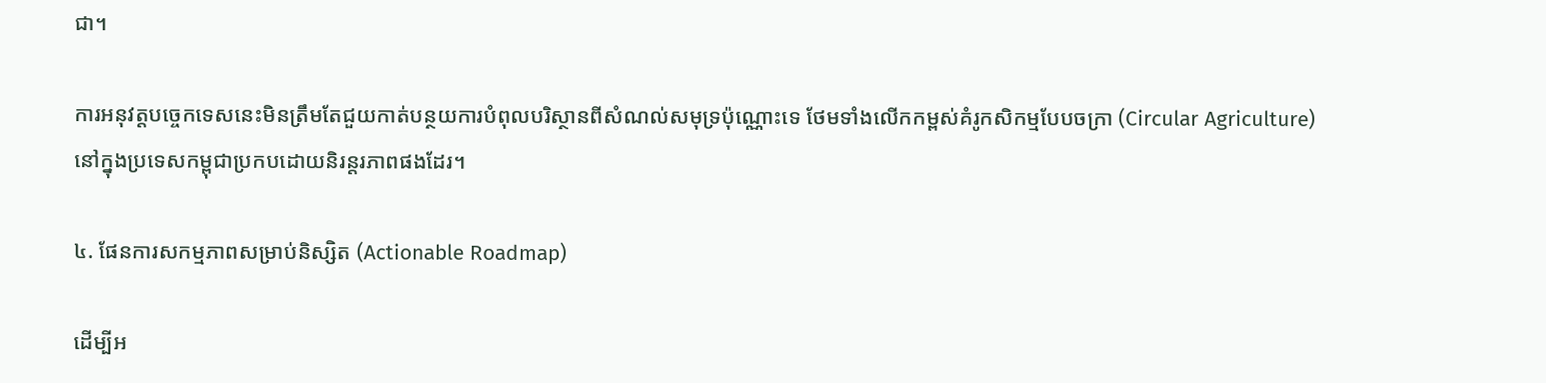ជា។

ការអនុវត្តបច្ចេកទេសនេះមិនត្រឹមតែជួយកាត់បន្ថយការបំពុលបរិស្ថានពីសំណល់សមុទ្រប៉ុណ្ណោះទេ ថែមទាំងលើកកម្ពស់គំរូកសិកម្មបែបចក្រា (Circular Agriculture) នៅក្នុងប្រទេសកម្ពុជាប្រកបដោយនិរន្តរភាពផងដែរ។

៤. ផែនការសកម្មភាពសម្រាប់និស្សិត (Actionable Roadmap)

ដើម្បីអ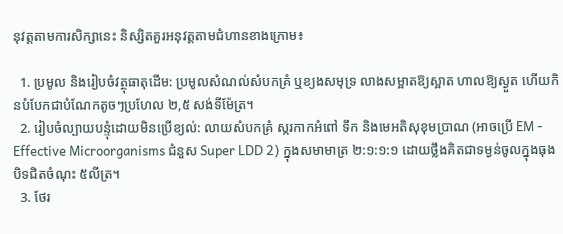នុវត្តតាមការសិក្សានេះ និស្សិតគួរអនុវត្តតាមជំហានខាងក្រោម៖

  1. ប្រមូល និងរៀបចំវត្ថុធាតុដើម: ប្រមូលសំណល់សំបកគ្រំ ឬខ្យងសមុទ្រ លាងសម្អាតឱ្យស្អាត ហាលឱ្យស្ងួត ហើយកិនបំបែកជាបំណែកតូចៗប្រហែល ២,៥ សង់ទីម៉ែត្រ។
  2. រៀបចំល្បាយបន្ទុំដោយមិនប្រើខ្យល់: លាយសំបកគ្រំ ស្ករកាកអំពៅ ទឹក និងមេអតិសុខុមប្រាណ (អាចប្រើ EM - Effective Microorganisms ជំនួស Super LDD 2) ក្នុងសមាមាត្រ ២:១:១:១ ដោយថ្លឹងគិតជាទម្ងន់ចូលក្នុងធុងបិទជិតចំណុះ ៥លីត្រ។
  3. ថែរ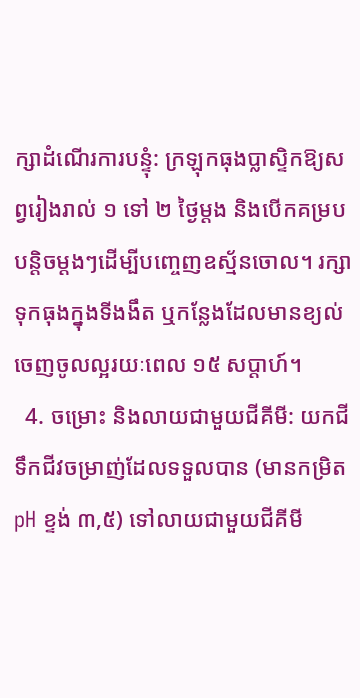ក្សាដំណើរការបន្ទុំ: ក្រឡុកធុងប្លាស្ទិកឱ្យសព្វរៀងរាល់ ១ ទៅ ២ ថ្ងៃម្តង និងបើកគម្របបន្តិចម្តងៗដើម្បីបញ្ចេញឧស្ម័នចោល។ រក្សាទុកធុងក្នុងទីងងឹត ឬកន្លែងដែលមានខ្យល់ចេញចូលល្អរយៈពេល ១៥ សប្តាហ៍។
  4. ចម្រោះ និងលាយជាមួយជីគីមី: យកជីទឹកជីវចម្រាញ់ដែលទទួលបាន (មានកម្រិត pH ខ្ទង់ ៣,៥) ទៅលាយជាមួយជីគីមី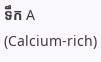ទឹក A (Calcium-rich)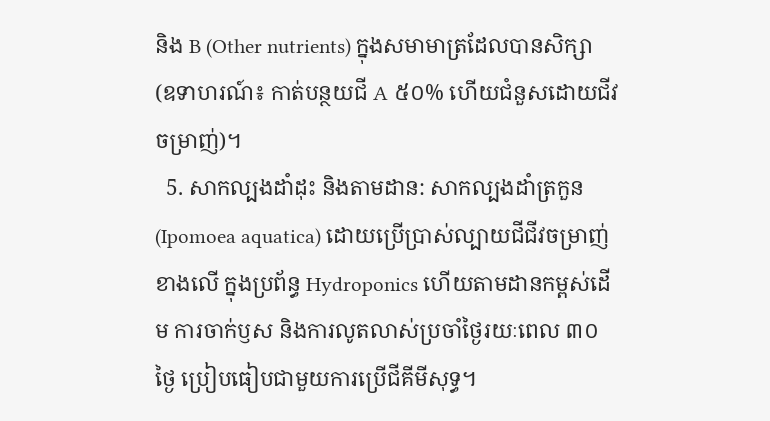និង B (Other nutrients) ក្នុងសមាមាត្រដែលបានសិក្សា (ឧទាហរណ៍៖ កាត់បន្ថយជី A ៥០% ហើយជំនួសដោយជីវចម្រាញ់)។
  5. សាកល្បងដាំដុះ និងតាមដាន: សាកល្បងដាំត្រកួន (Ipomoea aquatica) ដោយប្រើប្រាស់ល្បាយជីជីវចម្រាញ់ខាងលើ ក្នុងប្រព័ន្ធ Hydroponics ហើយតាមដានកម្ពស់ដើម ការចាក់ឫស និងការលូតលាស់ប្រចាំថ្ងៃរយៈពេល ៣០ ថ្ងៃ ប្រៀបធៀបជាមួយការប្រើជីគីមីសុទ្ធ។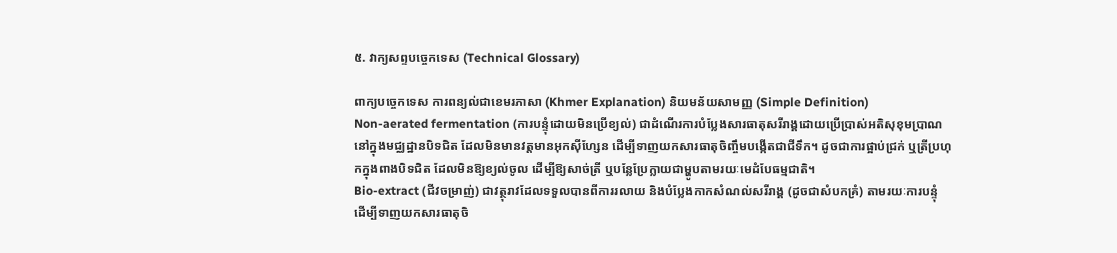៥. វាក្យសព្ទបច្ចេកទេស (Technical Glossary)

ពាក្យបច្ចេកទេស ការពន្យល់ជាខេមរភាសា (Khmer Explanation) និយមន័យសាមញ្ញ (Simple Definition)
Non-aerated fermentation (ការបន្ទុំដោយមិនប្រើខ្យល់) ជាដំណើរការបំប្លែងសារធាតុសរីរាង្គដោយប្រើប្រាស់អតិសុខុមប្រាណនៅក្នុងមជ្ឈដ្ឋានបិទជិត ដែលមិនមានវត្តមានអុកស៊ីហ្សែន ដើម្បីទាញយកសារធាតុចិញ្ចឹមបង្កើតជាជីទឹក។ ដូចជាការផ្អាប់ជ្រក់ ឬត្រីប្រហុកក្នុងពាងបិទជិត ដែលមិនឱ្យខ្យល់ចូល ដើម្បីឱ្យសាច់ត្រី ឬបន្លែប្រែក្លាយជាម្ហូបតាមរយៈមេដំបែធម្មជាតិ។
Bio-extract (ជីវចម្រាញ់) ជាវត្ថុរាវដែលទទួលបានពីការរលាយ និងបំប្លែងកាកសំណល់សរីរាង្គ (ដូចជាសំបកគ្រំ) តាមរយៈការបន្ទុំ ដើម្បីទាញយកសារធាតុចិ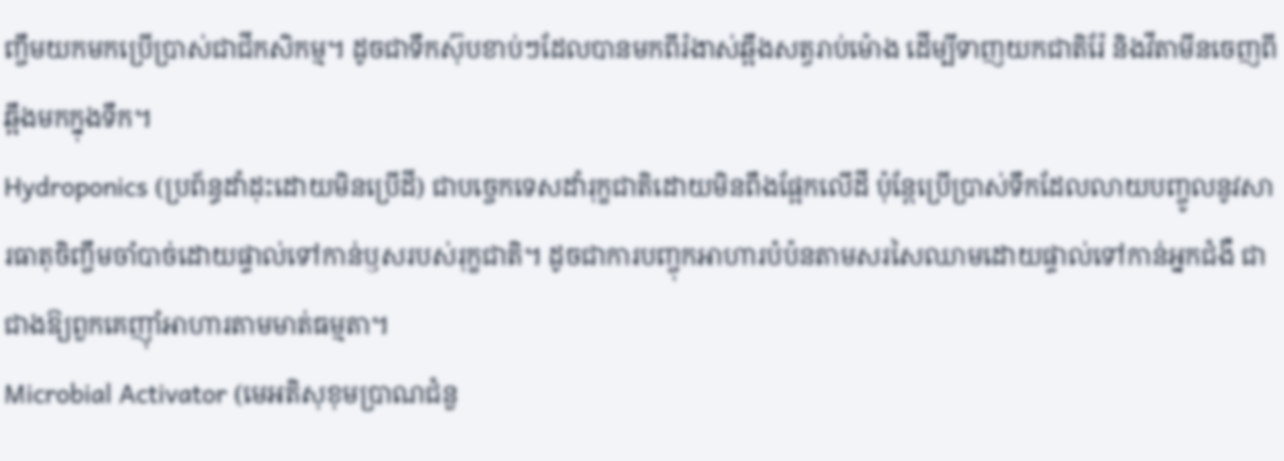ញ្ចឹមយកមកប្រើប្រាស់ជាជីកសិកម្ម។ ដូចជាទឹកស៊ុបខាប់ៗដែលបានមកពីរំងាស់ឆ្អឹងសត្វរាប់ម៉ោង ដើម្បីទាញយកជាតិរ៉ែ និងវីតាមីនចេញពីឆ្អឹងមកក្នុងទឹក។
Hydroponics (ប្រព័ន្ធដាំដុះដោយមិនប្រើដី) ជាបច្ចេកទេសដាំរុក្ខជាតិដោយមិនពឹងផ្អែកលើដី ប៉ុន្តែប្រើប្រាស់ទឹកដែលលាយបញ្ចូលនូវសារធាតុចិញ្ចឹមចាំបាច់ដោយផ្ទាល់ទៅកាន់ឫសរបស់រុក្ខជាតិ។ ដូចជាការបញ្ចុកអាហារបំប៉នតាមសរសៃឈាមដោយផ្ទាល់ទៅកាន់អ្នកជំងឺ ជាជាងឱ្យពួកគេញ៉ាំអាហារតាមមាត់ធម្មតា។
Microbial Activator (មេអតិសុខុមប្រាណជំនួ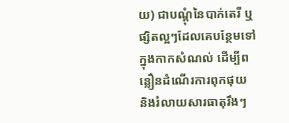យ) ជាបណ្តុំនៃបាក់តេរី ឬផ្សិតល្អៗដែលគេបន្ថែមទៅក្នុងកាកសំណល់ ដើម្បីពន្លឿនដំណើរការពុកផុយ និងរំលាយសារធាតុរឹងៗ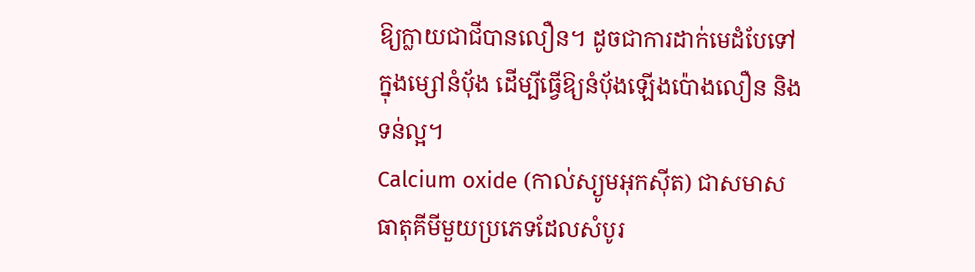ឱ្យក្លាយជាជីបានលឿន។ ដូចជាការដាក់មេដំបែទៅក្នុងម្សៅនំប៉័ង ដើម្បីធ្វើឱ្យនំប៉័ងឡើងប៉ោងលឿន និងទន់ល្អ។
Calcium oxide (កាល់ស្យូមអុកស៊ីត) ជាសមាសធាតុគីមីមួយប្រភេទដែលសំបូរ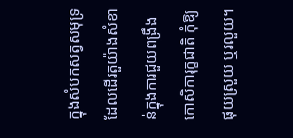ក្នុងសំបកសត្វសមុទ្រ ដែលដើរតួយ៉ាងសំខាន់ក្នុងការជួយពង្រឹងកោសិការុក្ខជាតិ កុំឱ្យផុយស្រួយ ឬរលួយ។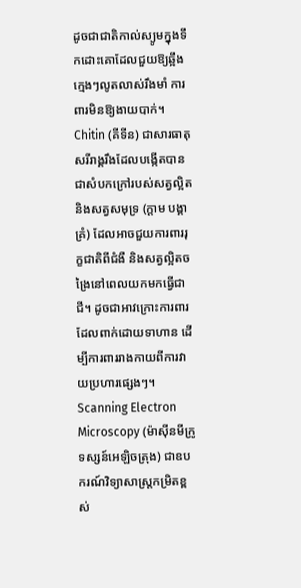ដូចជាជាតិកាល់ស្យូមក្នុងទឹកដោះគោដែលជួយឱ្យឆ្អឹងក្មេងៗលូតលាស់រឹងមាំ ការពារមិនឱ្យងាយបាក់។
Chitin (គីទីន) ជាសារធាតុសរីរាង្គរឹងដែលបង្កើតបានជាសំបកក្រៅរបស់សត្វល្អិត និងសត្វសមុទ្រ (ក្ដាម បង្គា គ្រំ) ដែលអាចជួយការពាររុក្ខជាតិពីជំងឺ និងសត្វល្អិតចង្រៃនៅពេលយកមកធ្វើជាជី។ ដូចជាអាវក្រោះការពារដែលពាក់ដោយទាហាន ដើម្បីការពាររាងកាយពីការវាយប្រហារផ្សេងៗ។
Scanning Electron Microscopy (ម៉ាស៊ីនមីក្រូទស្សន៍អេឡិចត្រុង) ជាឧបករណ៍វិទ្យាសាស្ត្រកម្រិតខ្ពស់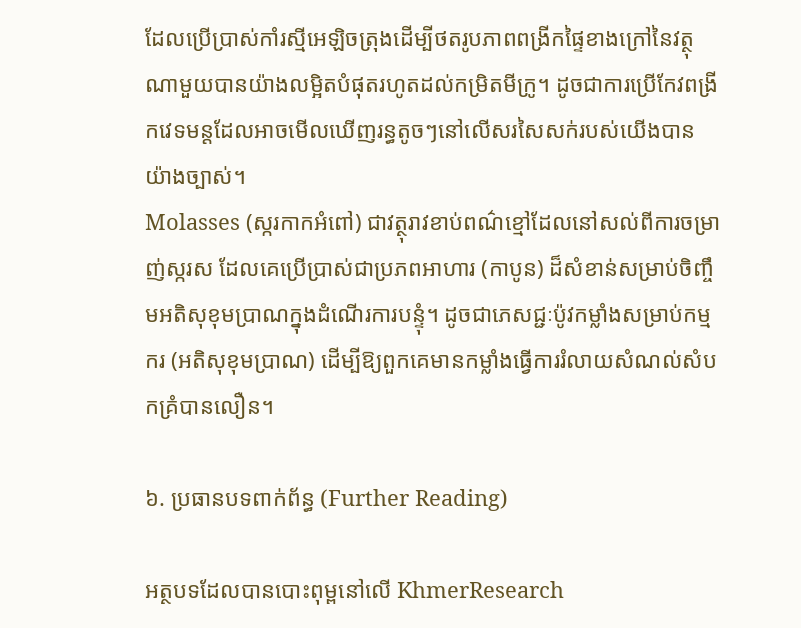ដែលប្រើប្រាស់កាំរស្មីអេឡិចត្រុងដើម្បីថតរូបភាពពង្រីកផ្ទៃខាងក្រៅនៃវត្ថុណាមួយបានយ៉ាងលម្អិតបំផុតរហូតដល់កម្រិតមីក្រូ។ ដូចជាការប្រើកែវពង្រីកវេទមន្តដែលអាចមើលឃើញរន្ធតូចៗនៅលើសរសៃសក់របស់យើងបានយ៉ាងច្បាស់។
Molasses (ស្ករកាកអំពៅ) ជាវត្ថុរាវខាប់ពណ៌ខ្មៅដែលនៅសល់ពីការចម្រាញ់ស្ករស ដែលគេប្រើប្រាស់ជាប្រភពអាហារ (កាបូន) ដ៏សំខាន់សម្រាប់ចិញ្ចឹមអតិសុខុមប្រាណក្នុងដំណើរការបន្ទុំ។ ដូចជាភេសជ្ជៈប៉ូវកម្លាំងសម្រាប់កម្មករ (អតិសុខុមប្រាណ) ដើម្បីឱ្យពួកគេមានកម្លាំងធ្វើការរំលាយសំណល់សំបកគ្រំបានលឿន។

៦. ប្រធានបទពាក់ព័ន្ធ (Further Reading)

អត្ថបទដែលបានបោះពុម្ពនៅលើ KhmerResearch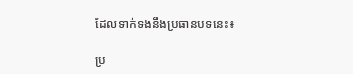ដែលទាក់ទងនឹងប្រធានបទនេះ៖

ប្រ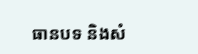ធានបទ និងសំ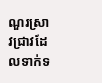ណួរស្រាវជ្រាវដែលទាក់ទ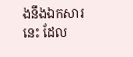ងនឹងឯកសារនេះ ដែល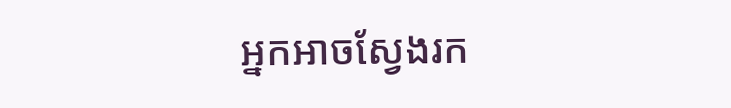អ្នកអាចស្វែងរក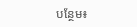បន្ថែម៖